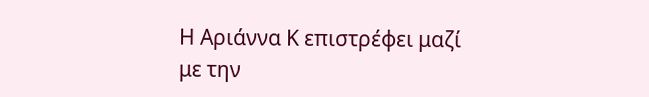Η Αριάννα Κ επιστρέφει μαζί με την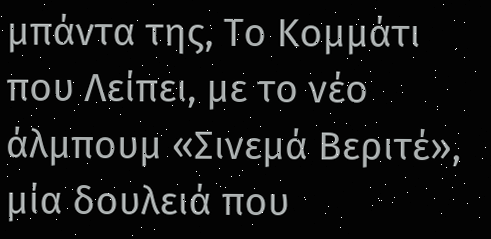μπάντα της, Το Κομμάτι που Λείπει, με το νέο άλμπουμ «Σινεμά Βεριτέ», μία δουλειά που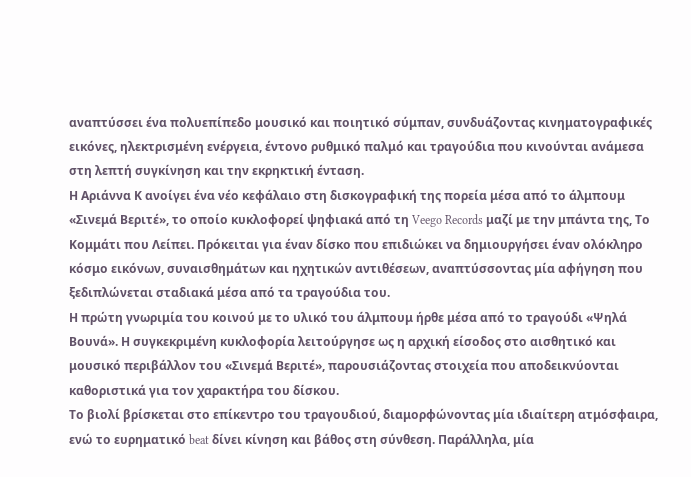αναπτύσσει ένα πολυεπίπεδο μουσικό και ποιητικό σύμπαν, συνδυάζοντας κινηματογραφικές εικόνες, ηλεκτρισμένη ενέργεια, έντονο ρυθμικό παλμό και τραγούδια που κινούνται ανάμεσα στη λεπτή συγκίνηση και την εκρηκτική ένταση.
Η Αριάννα Κ ανοίγει ένα νέο κεφάλαιο στη δισκογραφική της πορεία μέσα από το άλμπουμ «Σινεμά Βεριτέ», το οποίο κυκλοφορεί ψηφιακά από τη Veego Records μαζί με την μπάντα της, Το Κομμάτι που Λείπει. Πρόκειται για έναν δίσκο που επιδιώκει να δημιουργήσει έναν ολόκληρο κόσμο εικόνων, συναισθημάτων και ηχητικών αντιθέσεων, αναπτύσσοντας μία αφήγηση που ξεδιπλώνεται σταδιακά μέσα από τα τραγούδια του.
Η πρώτη γνωριμία του κοινού με το υλικό του άλμπουμ ήρθε μέσα από το τραγούδι «Ψηλά Βουνά». Η συγκεκριμένη κυκλοφορία λειτούργησε ως η αρχική είσοδος στο αισθητικό και μουσικό περιβάλλον του «Σινεμά Βεριτέ», παρουσιάζοντας στοιχεία που αποδεικνύονται καθοριστικά για τον χαρακτήρα του δίσκου.
Το βιολί βρίσκεται στο επίκεντρο του τραγουδιού, διαμορφώνοντας μία ιδιαίτερη ατμόσφαιρα, ενώ το ευρηματικό beat δίνει κίνηση και βάθος στη σύνθεση. Παράλληλα, μία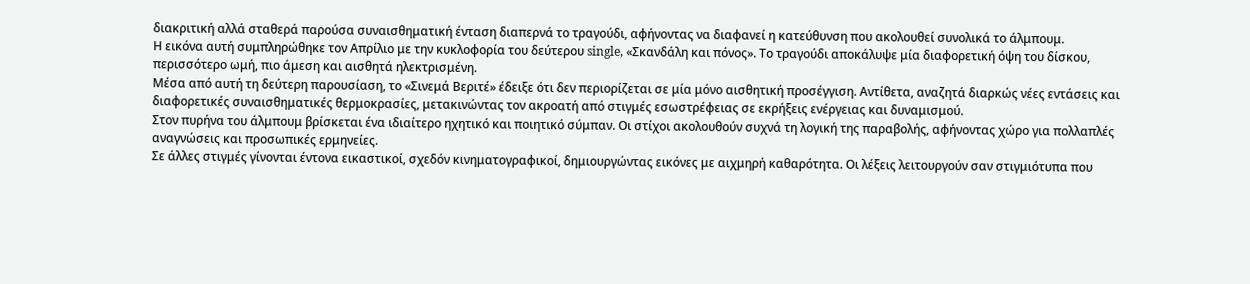διακριτική αλλά σταθερά παρούσα συναισθηματική ένταση διαπερνά το τραγούδι, αφήνοντας να διαφανεί η κατεύθυνση που ακολουθεί συνολικά το άλμπουμ.
Η εικόνα αυτή συμπληρώθηκε τον Απρίλιο με την κυκλοφορία του δεύτερου single, «Σκανδάλη και πόνος». Το τραγούδι αποκάλυψε μία διαφορετική όψη του δίσκου, περισσότερο ωμή, πιο άμεση και αισθητά ηλεκτρισμένη.
Μέσα από αυτή τη δεύτερη παρουσίαση, το «Σινεμά Βεριτέ» έδειξε ότι δεν περιορίζεται σε μία μόνο αισθητική προσέγγιση. Αντίθετα, αναζητά διαρκώς νέες εντάσεις και διαφορετικές συναισθηματικές θερμοκρασίες, μετακινώντας τον ακροατή από στιγμές εσωστρέφειας σε εκρήξεις ενέργειας και δυναμισμού.
Στον πυρήνα του άλμπουμ βρίσκεται ένα ιδιαίτερο ηχητικό και ποιητικό σύμπαν. Οι στίχοι ακολουθούν συχνά τη λογική της παραβολής, αφήνοντας χώρο για πολλαπλές αναγνώσεις και προσωπικές ερμηνείες.
Σε άλλες στιγμές γίνονται έντονα εικαστικοί, σχεδόν κινηματογραφικοί, δημιουργώντας εικόνες με αιχμηρή καθαρότητα. Οι λέξεις λειτουργούν σαν στιγμιότυπα που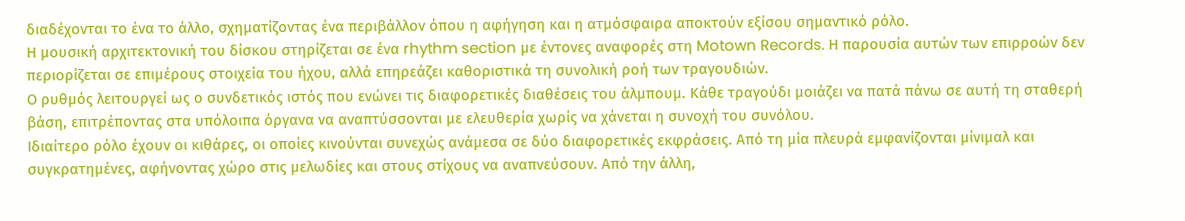διαδέχονται το ένα το άλλο, σχηματίζοντας ένα περιβάλλον όπου η αφήγηση και η ατμόσφαιρα αποκτούν εξίσου σημαντικό ρόλο.
Η μουσική αρχιτεκτονική του δίσκου στηρίζεται σε ένα rhythm section με έντονες αναφορές στη Motown Records. Η παρουσία αυτών των επιρροών δεν περιορίζεται σε επιμέρους στοιχεία του ήχου, αλλά επηρεάζει καθοριστικά τη συνολική ροή των τραγουδιών.
Ο ρυθμός λειτουργεί ως ο συνδετικός ιστός που ενώνει τις διαφορετικές διαθέσεις του άλμπουμ. Κάθε τραγούδι μοιάζει να πατά πάνω σε αυτή τη σταθερή βάση, επιτρέποντας στα υπόλοιπα όργανα να αναπτύσσονται με ελευθερία χωρίς να χάνεται η συνοχή του συνόλου.
Ιδιαίτερο ρόλο έχουν οι κιθάρες, οι οποίες κινούνται συνεχώς ανάμεσα σε δύο διαφορετικές εκφράσεις. Από τη μία πλευρά εμφανίζονται μίνιμαλ και συγκρατημένες, αφήνοντας χώρο στις μελωδίες και στους στίχους να αναπνεύσουν. Από την άλλη,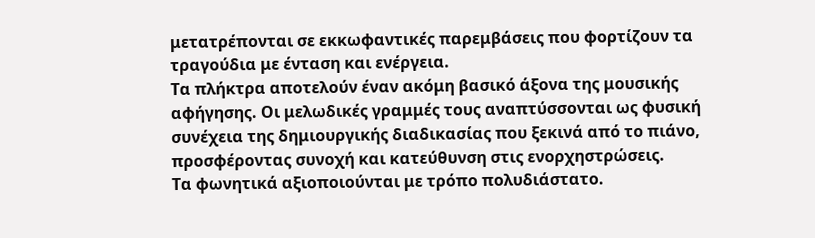μετατρέπονται σε εκκωφαντικές παρεμβάσεις που φορτίζουν τα τραγούδια με ένταση και ενέργεια.
Τα πλήκτρα αποτελούν έναν ακόμη βασικό άξονα της μουσικής αφήγησης. Οι μελωδικές γραμμές τους αναπτύσσονται ως φυσική συνέχεια της δημιουργικής διαδικασίας που ξεκινά από το πιάνο, προσφέροντας συνοχή και κατεύθυνση στις ενορχηστρώσεις.
Τα φωνητικά αξιοποιούνται με τρόπο πολυδιάστατο.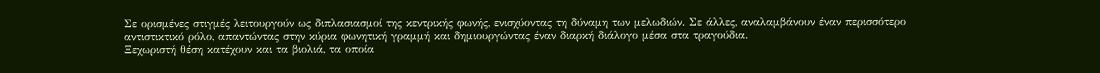Σε ορισμένες στιγμές λειτουργούν ως διπλασιασμοί της κεντρικής φωνής, ενισχύοντας τη δύναμη των μελωδιών. Σε άλλες, αναλαμβάνουν έναν περισσότερο αντιστικτικό ρόλο, απαντώντας στην κύρια φωνητική γραμμή και δημιουργώντας έναν διαρκή διάλογο μέσα στα τραγούδια.
Ξεχωριστή θέση κατέχουν και τα βιολιά, τα οποία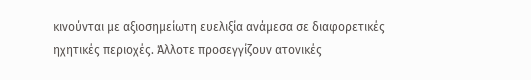κινούνται με αξιοσημείωτη ευελιξία ανάμεσα σε διαφορετικές ηχητικές περιοχές. Άλλοτε προσεγγίζουν ατονικές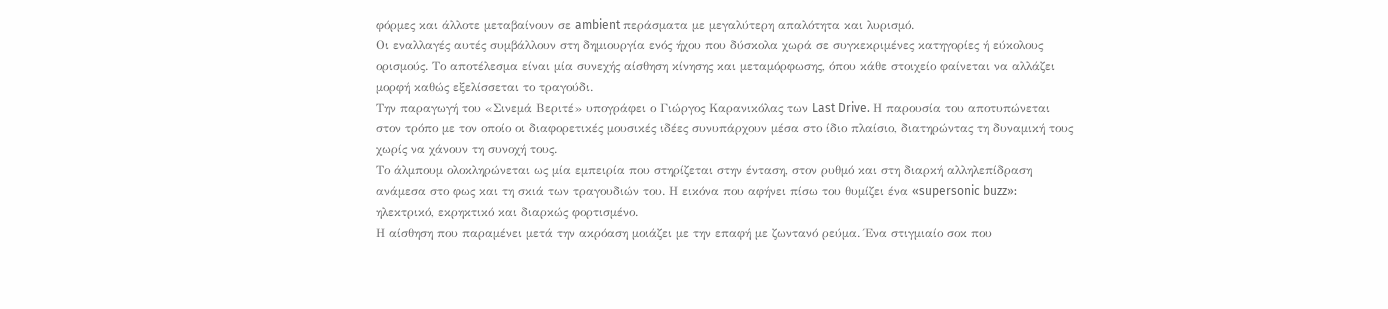φόρμες και άλλοτε μεταβαίνουν σε ambient περάσματα με μεγαλύτερη απαλότητα και λυρισμό.
Οι εναλλαγές αυτές συμβάλλουν στη δημιουργία ενός ήχου που δύσκολα χωρά σε συγκεκριμένες κατηγορίες ή εύκολους ορισμούς. Το αποτέλεσμα είναι μία συνεχής αίσθηση κίνησης και μεταμόρφωσης, όπου κάθε στοιχείο φαίνεται να αλλάζει μορφή καθώς εξελίσσεται το τραγούδι.
Την παραγωγή του «Σινεμά Βεριτέ» υπογράφει ο Γιώργος Καρανικόλας των Last Drive. Η παρουσία του αποτυπώνεται στον τρόπο με τον οποίο οι διαφορετικές μουσικές ιδέες συνυπάρχουν μέσα στο ίδιο πλαίσιο, διατηρώντας τη δυναμική τους χωρίς να χάνουν τη συνοχή τους.
Το άλμπουμ ολοκληρώνεται ως μία εμπειρία που στηρίζεται στην ένταση, στον ρυθμό και στη διαρκή αλληλεπίδραση ανάμεσα στο φως και τη σκιά των τραγουδιών του. Η εικόνα που αφήνει πίσω του θυμίζει ένα «supersonic buzz»: ηλεκτρικό, εκρηκτικό και διαρκώς φορτισμένο.
Η αίσθηση που παραμένει μετά την ακρόαση μοιάζει με την επαφή με ζωντανό ρεύμα. Ένα στιγμιαίο σοκ που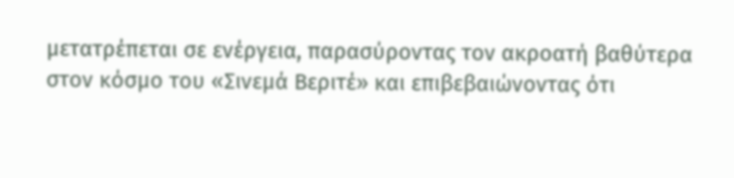μετατρέπεται σε ενέργεια, παρασύροντας τον ακροατή βαθύτερα στον κόσμο του «Σινεμά Βεριτέ» και επιβεβαιώνοντας ότι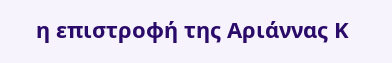η επιστροφή της Αριάννας Κ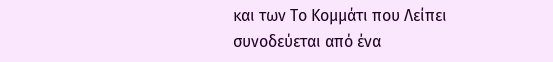και των Το Κομμάτι που Λείπει συνοδεύεται από ένα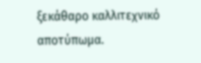ξεκάθαρο καλλιτεχνικό αποτύπωμα.